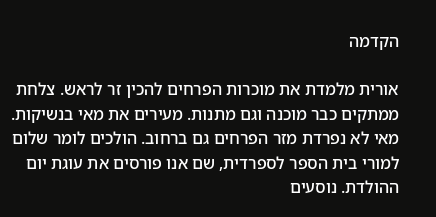הקדמה

אורית מלמדת את מוכרות הפרחים להכין זר לראש. צלחת ממתקים כבר מוכנה וגם מתנות. מעירים את מאי בנשיקות. מאי לא נפרדת מזר הפרחים גם ברחוב. הולכים לומר שלום למורי בית הספר לספרדית, שם אנו פורסים את עוגת יום ההולדת. נוסעים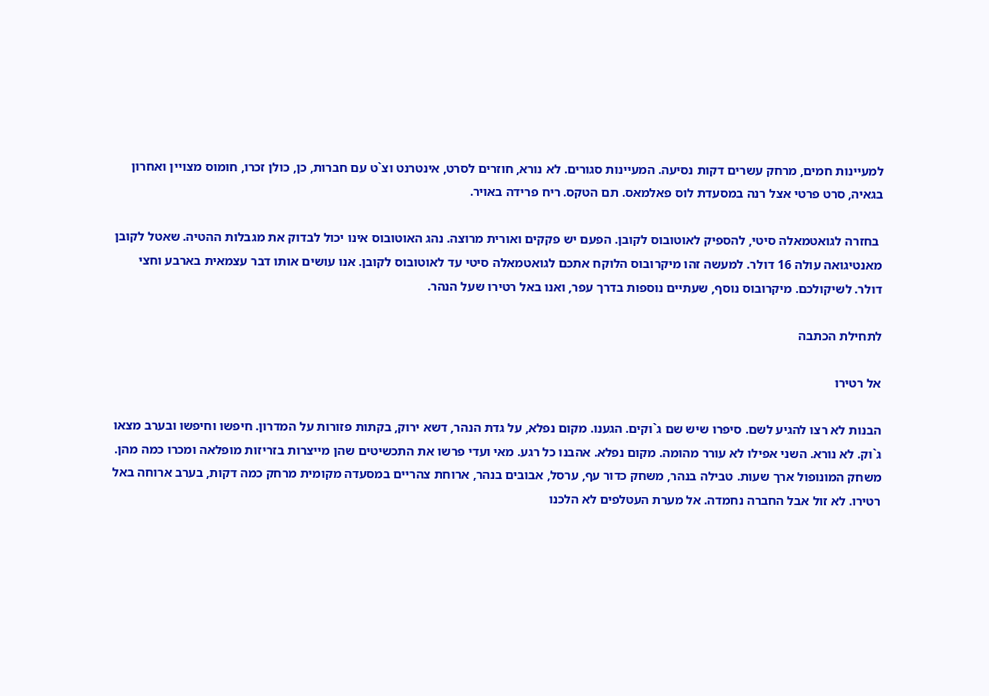למעיינות חמים, מרחק עשרים דקות נסיעה. המעיינות סגורים. לא נורא, חוזרים לסרט, אינטרנט וצ`ט עם חברות, כן, כולן זכרו, חומוס מצויין ואחרון בגאיה, סרט פרטי אצל רנה במסעדת לוס פאלמאס. תם הטקס. ריח פרידה באויר.

 בחזרה לגואטמאלה סיטי, להספיק לאוטובוס לקובן. הפעם יש פקקים ואורית מרוצה. נהג האוטובוס אינו יכול לבדוק את מגבלות ההטיה. שאטל לקובן מאנטיגואה עולה 16 דולר. למעשה זהו מיקרובוס הלוקח אתכם לגואטמאלה סיטי עד לאוטובוס לקובן. אנו עושים אותו דבר עצמאית בארבע וחצי דולר. לשיקולכם. מיקרובוס נוסף, שעתיים נוספות בדרך עפר, ואנו באל רטירו שעל הנהר.

לתחילת הכתבה

אל רטירו

הבנות לא רצו להגיע לשם. סיפרו שיש שם ג`וקים. הגענו. מקום נפלא, על גדת הנהר, דשא ירוק, בקתות פזורות על המדרון. חיפשו וחיפשו ובערב מצאו ג`וק. לא נורא. השני אפילו לא עורר מהומה. מקום נפלא. אהבנו כל רגע. מאי ועדי פרשו את התכשיטים שהן מייצרות בזריזות מופלאה ומכרו כמה מהן. משחק המונופול ארך שעות. טבילה בנהר, משחק כדור עף, ערסל, אבובים בנהר, ארוחת צהריים במסעדה מקומית מרחק כמה דקות, בערב ארוחה באל רטירו. לא זול אבל החברה נחמדה. אל מערת העטלפים לא הלכנו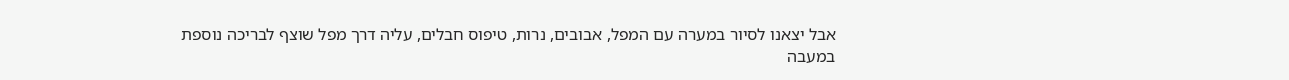אבל יצאנו לסיור במערה עם המפל, אבובים, נרות, טיפוס חבלים, עליה דרך מפל שוצף לבריכה נוספת במעבה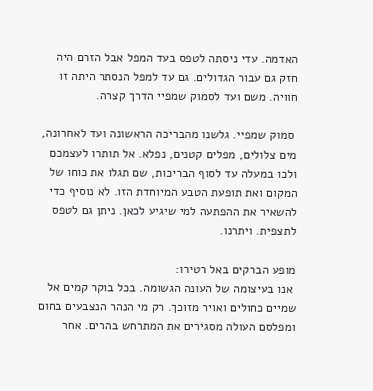האדמה. עדי ניסתה לטפס בעד המפל אבל הזרם היה חזק גם עבור הגדולים. גם עד למפל הנסתר היתה זו חוויה. משם ועד לסמוק שמפיי הדרך קצרה.

 סמוק שמפיי. גלשנו מהבריכה הראשונה ועד לאחרונה, מים צלולים, מפלים קטנים, נפלא. אל תותרו לעצמכם ולכו במעלה עד לסוף הבריכות, שם תגלו את כוחו של המקום ואת תופעת הטבע המיוחדת הזו. לא נוסיף כדי להשאיר את ההפתעה למי שיגיע לכאן. ניתן גם לטפס לתצפית. ויתרנו.

מופע הברקים באל רטירו:
 אנו בעיצומה של העונה הגשומה. בכל בוקר קמים אל שמיים כחולים ואויר מזוכך. רק מי הנהר הנצבעים בחום ומפלסם העולה מסגירים את המתרחש בהרים. אחר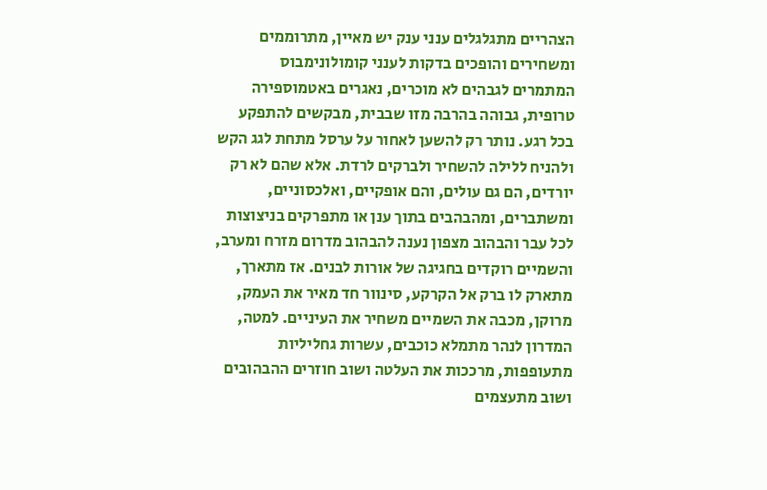הצהריים מתגלגלים ענני ענק יש מאיין, מתרוממים ומשחירים והופכים בדקות לענני קומולונימבוס המתמרים לגבהים לא מוכרים, נאגרים באטמוספירה טרופית, גבוהה בהרבה מזו שבבית, מבקשים להתפקע בכל רגע. נותר רק להשען לאחור על ערסל מתחת לגג הקש ולהניח ללילה להשחיר ולברקים לרדת. אלא שהם לא רק יורדים, הם גם עולים, והם אופקיים, ואלכסוניים, ומשתברים, ומהבהבים בתוך ענן או מתפרקים בניצוצות לכל עבר והבהוב מצפון נענה להבהוב מדרום מזרח ומערב, והשמיים רוקדים בחגיגה של אורות לבנים. אז מתארך, מתארק לו ברק אל הקרקע, סינוור חד מאיר את העמק, מרוקן, מכבה את השמיים משחיר את העיניים. למטה, המדרון לנהר מתמלא כוכבים, עשרות גחליליות מתעופפות, מרככות את העלטה ושוב חוזרים ההבהובים ושוב מתעצמים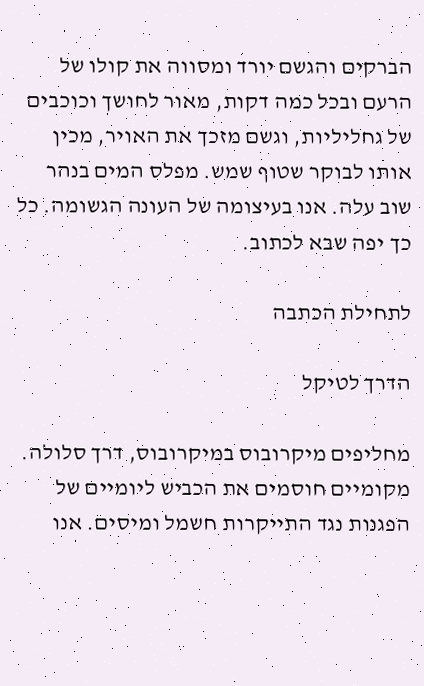הברקים והגשם יורד ומסווה את קולו של הרעם ובכל כמה דקות, מאור לחושך וכוכבים של גחליליות, וגשם מזכך את האויר, מכין אותו לבוקר שטוף שמש. מפלס המים בנהר שוב עלה. אנו בעיצומה של העונה הגשומה. כל כך יפה שבא לכתוב.

לתחילת הכתבה

הדרך לטיקל

מחליפים מיקרובוס במיקרובוס, דרך סלולה. מקומיים חוסמים את הכביש ליומיים של הפגנות נגד התייקרות חשמל ומיסים. אנו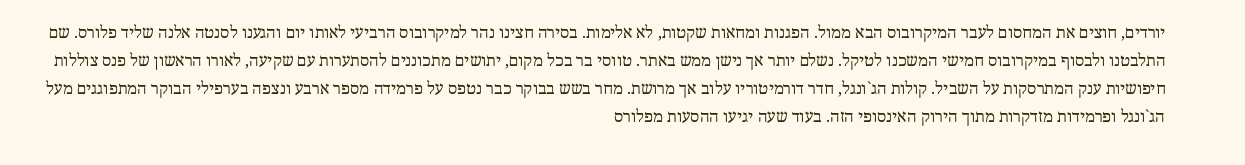יורדים, חוצים את המחסום לעבר המיקרובוס הבא ממול. הפגנות ומחאות שקטות, לא אלימות. בסירה חצינו נהר למיקרובוס הרביעי לאותו יום והגענו לסנטה אלנה שליד פלורס. שם התלבטנו ולבסוף במיקרובוס חמישי המשכנו לטיקל. נשלם יותר אך נישן ממש באתר. טווסי בר בכל מקום, יתושים מתכוננים להסתערות עם שקיעה, לאורו הראשון של פנס צוללות חיפושיות ענק המתרסקות על השביל. קולות הג`ונגל, חדר דורמיטוריו עלוב אך מרושת. מחר בשש בבוקר כבר נטפס על פרמידה מספר ארבע ונצפה בערפילי הבוקר המתפוגגים מעל הג`ונגל ופרמידות מזדקרות מתוך הירוק האינסופי הזה. בעוד שעה יגיעו ההסעות מפלורס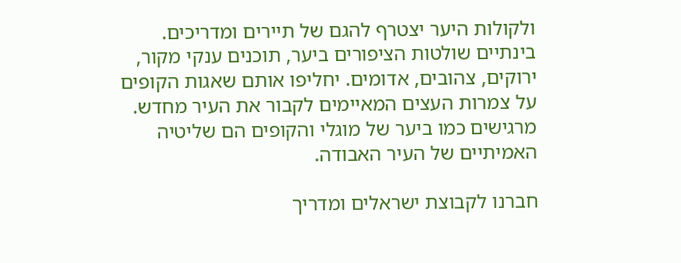ולקולות היער יצטרף להגם של תיירים ומדריכים. בינתיים שולטות הציפורים ביער, תוכנים ענקי מקור, ירוקים, צהובים, אדומים. יחליפו אותם שאגות הקופים על צמרות העצים המאיימים לקבור את העיר מחדש. מרגישים כמו ביער של מוגלי והקופים הם שליטיה האמיתיים של העיר האבודה.

חברנו לקבוצת ישראלים ומדריך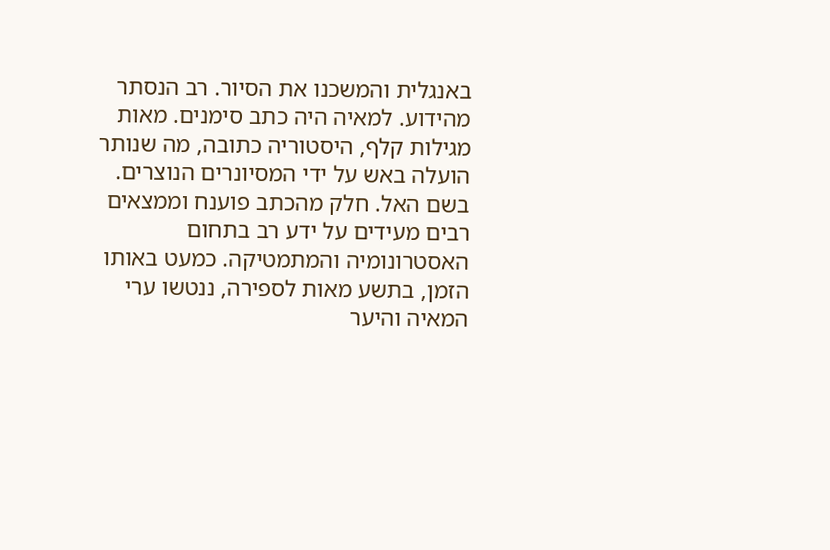באנגלית והמשכנו את הסיור. רב הנסתר מהידוע. למאיה היה כתב סימנים. מאות מגילות קלף, היסטוריה כתובה, מה שנותר הועלה באש על ידי המסיונרים הנוצרים. בשם האל. חלק מהכתב פוענח וממצאים רבים מעידים על ידע רב בתחום האסטרונומיה והמתמטיקה. כמעט באותו הזמן, בתשע מאות לספירה, ננטשו ערי המאיה והיער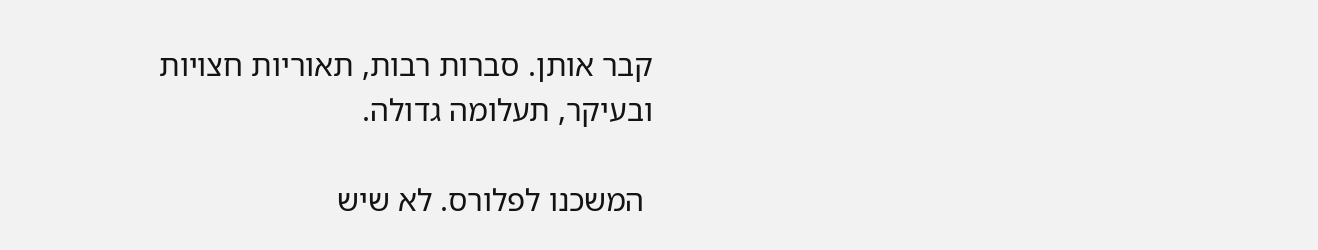קבר אותן. סברות רבות, תאוריות חצויות ובעיקר, תעלומה גדולה.

 המשכנו לפלורס. לא שיש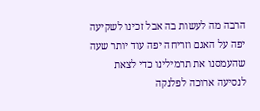הרבה מה לעשות בה אבל זכינו לשקיעה יפה על האגם וזריחה יפה עוד יותר שעה שהעמסנו את תרמילינו כדי לצאת לנסיעה ארוכה לפלנקה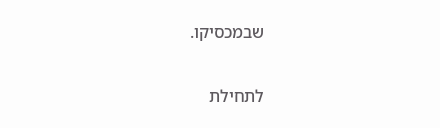שבמכסיקו.

לתחילת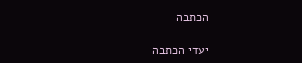הכתבה

יעדי הכתבה